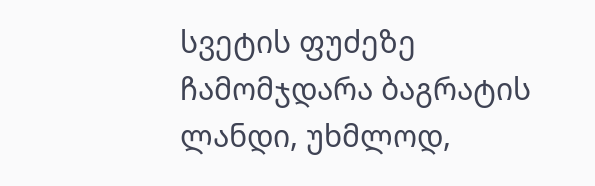სვეტის ფუძეზე ჩამომჯდარა ბაგრატის ლანდი, უხმლოდ,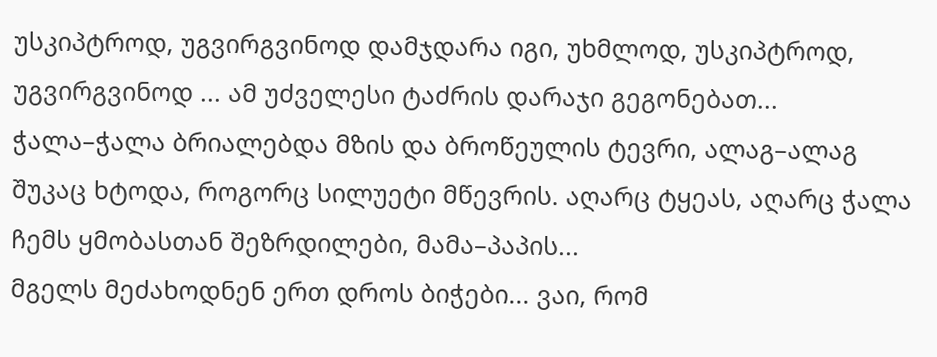უსკიპტროდ, უგვირგვინოდ დამჯდარა იგი, უხმლოდ, უსკიპტროდ, უგვირგვინოდ ... ამ უძველესი ტაძრის დარაჯი გეგონებათ...
ჭალა–ჭალა ბრიალებდა მზის და ბროწეულის ტევრი, ალაგ–ალაგ შუკაც ხტოდა, როგორც სილუეტი მწევრის. აღარც ტყეას, აღარც ჭალა ჩემს ყმობასთან შეზრდილები, მამა–პაპის...
მგელს მეძახოდნენ ერთ დროს ბიჭები... ვაი, რომ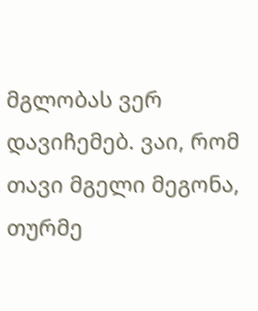მგლობას ვერ დავიჩემებ. ვაი, რომ თავი მგელი მეგონა, თურმე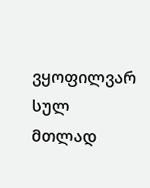ვყოფილვარ სულ მთლად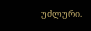უძლური.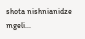shota nishnianidze mgeli...